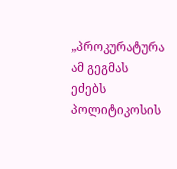„პროკურატურა ამ გეგმას ეძებს პოლიტიკოსის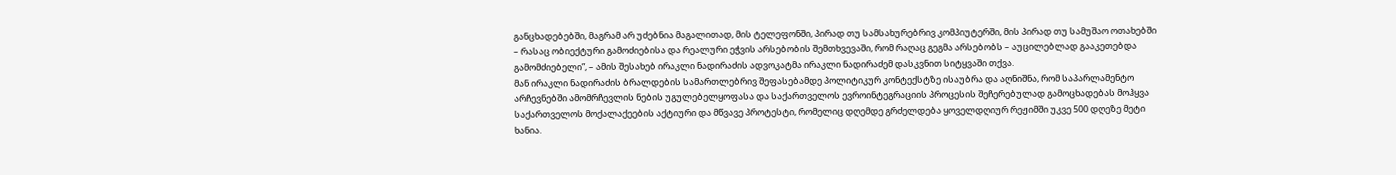განცხადებებში, მაგრამ არ უძებნია მაგალითად, მის ტელეფონში, პირად თუ სამსახურებრივ კომპიუტერში, მის პირად თუ სამუშაო ოთახებში – რასაც ობიექტური გამოძიებისა და რეალური ეჭვის არსებობის შემთხვევაში, რომ რაღაც გეგმა არსებობს – აუცილებლად გააკეთებდა გამომძიებელი”, – ამის შესახებ ირაკლი ნადირაძის ადვოკატმა ირაკლი ნადირაძემ დასკვნით სიტყვაში თქვა.
მან ირაკლი ნადირაძის ბრალდების სამართლებრივ შეფასებამდე პოლიტიკურ კონტექსტზე ისაუბრა და აღნიშნა, რომ საპარლამენტო არჩევნებში ამომრჩევლის ნების უგულებელყოფასა და საქართველოს ევროინტეგრაციის პროცესის შეჩერებულად გამოცხადებას მოჰყვა საქართველოს მოქალაქეების აქტიური და მწვავე პროტესტი, რომელიც დღემდე გრძელდება ყოველდღიურ რეჟიმში უკვე 500 დღეზე მეტი ხანია.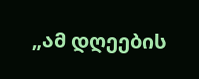„ამ დღეების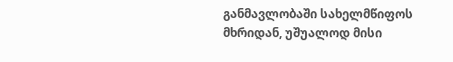განმავლობაში სახელმწიფოს მხრიდან, უშუალოდ მისი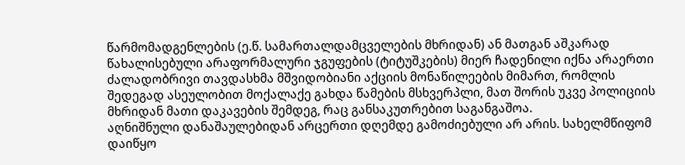წარმომადგენლების (ე.წ. სამართალდამცველების მხრიდან) ან მათგან აშკარად წახალისებული არაფორმალური ჯგუფების (ტიტუშკების) მიერ ჩადენილი იქნა არაერთი ძალადობრივი თავდასხმა მშვიდობიანი აქციის მონაწილეების მიმართ, რომლის შედეგად ასეულობით მოქალაქე გახდა წამების მსხვერპლი, მათ შორის უკვე პოლიციის მხრიდან მათი დაკავების შემდეგ, რაც განსაკუთრებით საგანგაშოა.
აღნიშნული დანაშაულებიდან არცერთი დღემდე გამოძიებული არ არის. სახელმწიფომ დაიწყო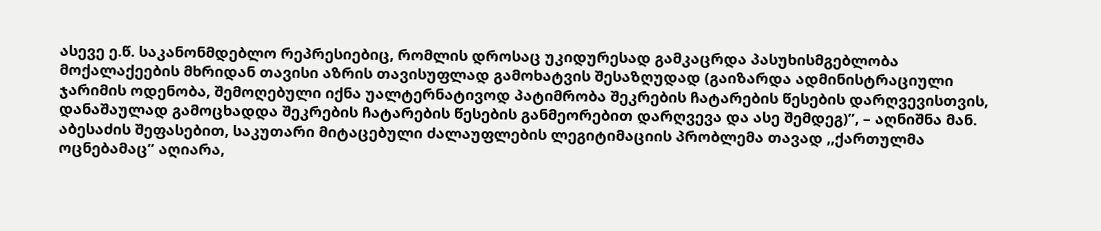ასევე ე.წ. საკანონმდებლო რეპრესიებიც, რომლის დროსაც უკიდურესად გამკაცრდა პასუხისმგებლობა მოქალაქეების მხრიდან თავისი აზრის თავისუფლად გამოხატვის შესაზღუდად (გაიზარდა ადმინისტრაციული ჯარიმის ოდენობა, შემოღებული იქნა უალტერნატივოდ პატიმრობა შეკრების ჩატარების წესების დარღვევისთვის, დანაშაულად გამოცხადდა შეკრების ჩატარების წესების განმეორებით დარღვევა და ასე შემდეგ)”, – აღნიშნა მან.
აბესაძის შეფასებით, საკუთარი მიტაცებული ძალაუფლების ლეგიტიმაციის პრობლემა თავად ,,ქართულმა ოცნებამაც” აღიარა,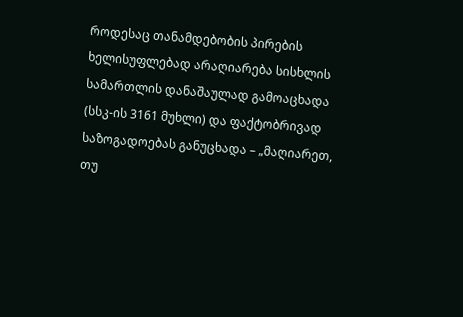როდესაც თანამდებობის პირების ხელისუფლებად არაღიარება სისხლის სამართლის დანაშაულად გამოაცხადა (სსკ-ის 3161 მუხლი) და ფაქტობრივად საზოგადოებას განუცხადა – „მაღიარეთ, თუ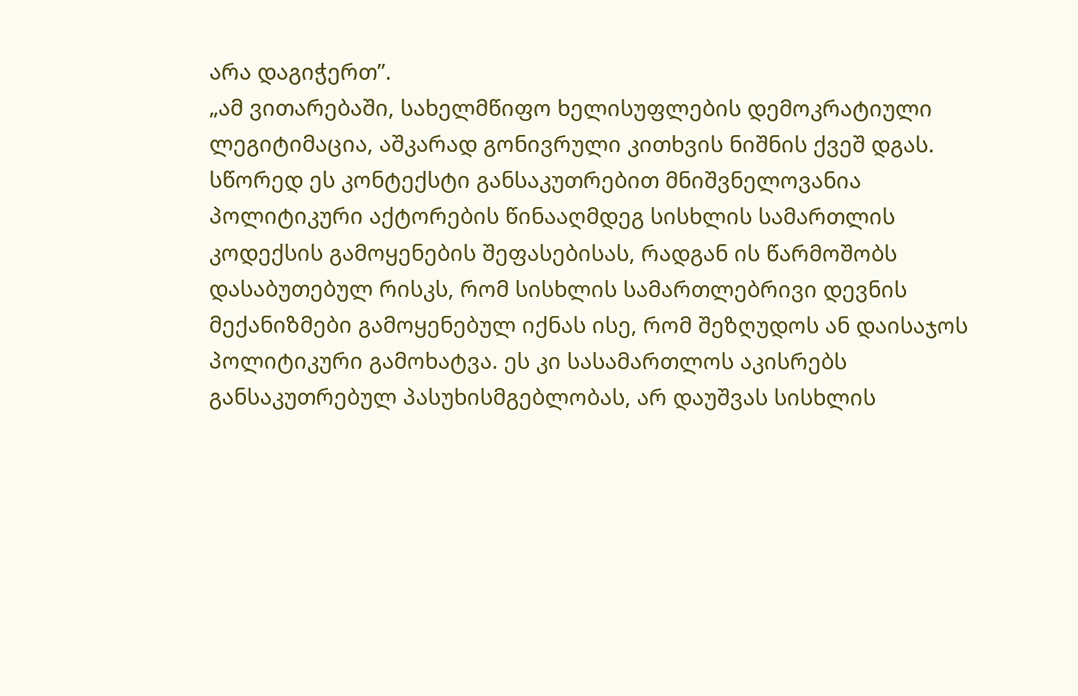არა დაგიჭერთ”.
„ამ ვითარებაში, სახელმწიფო ხელისუფლების დემოკრატიული ლეგიტიმაცია, აშკარად გონივრული კითხვის ნიშნის ქვეშ დგას. სწორედ ეს კონტექსტი განსაკუთრებით მნიშვნელოვანია პოლიტიკური აქტორების წინააღმდეგ სისხლის სამართლის კოდექსის გამოყენების შეფასებისას, რადგან ის წარმოშობს დასაბუთებულ რისკს, რომ სისხლის სამართლებრივი დევნის მექანიზმები გამოყენებულ იქნას ისე, რომ შეზღუდოს ან დაისაჯოს პოლიტიკური გამოხატვა. ეს კი სასამართლოს აკისრებს განსაკუთრებულ პასუხისმგებლობას, არ დაუშვას სისხლის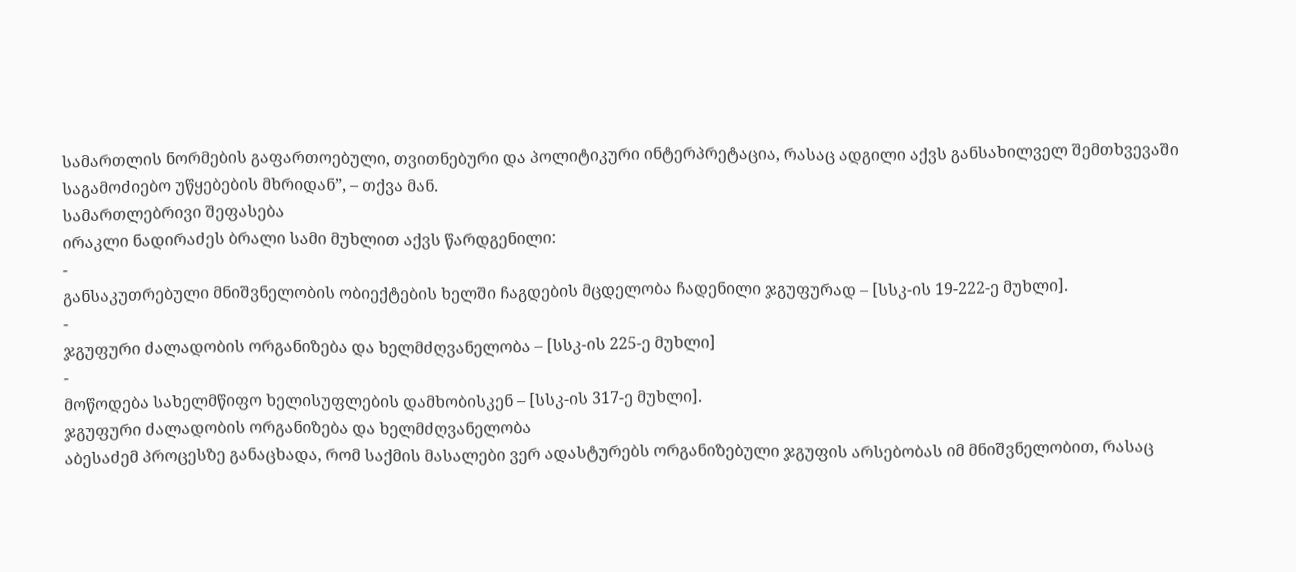სამართლის ნორმების გაფართოებული, თვითნებური და პოლიტიკური ინტერპრეტაცია, რასაც ადგილი აქვს განსახილველ შემთხვევაში საგამოძიებო უწყებების მხრიდან”, – თქვა მან.
სამართლებრივი შეფასება
ირაკლი ნადირაძეს ბრალი სამი მუხლით აქვს წარდგენილი:
-
განსაკუთრებული მნიშვნელობის ობიექტების ხელში ჩაგდების მცდელობა ჩადენილი ჯგუფურად – [სსკ-ის 19-222-ე მუხლი].
-
ჯგუფური ძალადობის ორგანიზება და ხელმძღვანელობა – [სსკ-ის 225-ე მუხლი]
-
მოწოდება სახელმწიფო ხელისუფლების დამხობისკენ – [სსკ-ის 317-ე მუხლი].
ჯგუფური ძალადობის ორგანიზება და ხელმძღვანელობა
აბესაძემ პროცესზე განაცხადა, რომ საქმის მასალები ვერ ადასტურებს ორგანიზებული ჯგუფის არსებობას იმ მნიშვნელობით, რასაც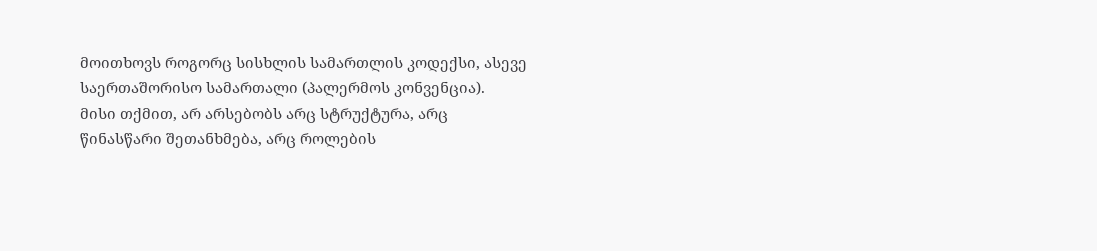მოითხოვს როგორც სისხლის სამართლის კოდექსი, ასევე საერთაშორისო სამართალი (პალერმოს კონვენცია).
მისი თქმით, არ არსებობს არც სტრუქტურა, არც წინასწარი შეთანხმება, არც როლების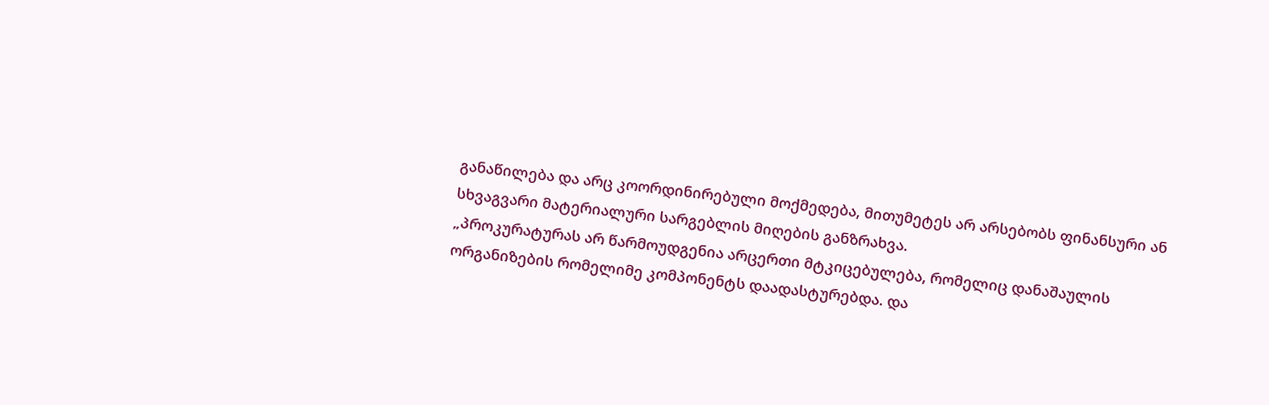განაწილება და არც კოორდინირებული მოქმედება, მითუმეტეს არ არსებობს ფინანსური ან სხვაგვარი მატერიალური სარგებლის მიღების განზრახვა.
„პროკურატურას არ წარმოუდგენია არცერთი მტკიცებულება, რომელიც დანაშაულის ორგანიზების რომელიმე კომპონენტს დაადასტურებდა. და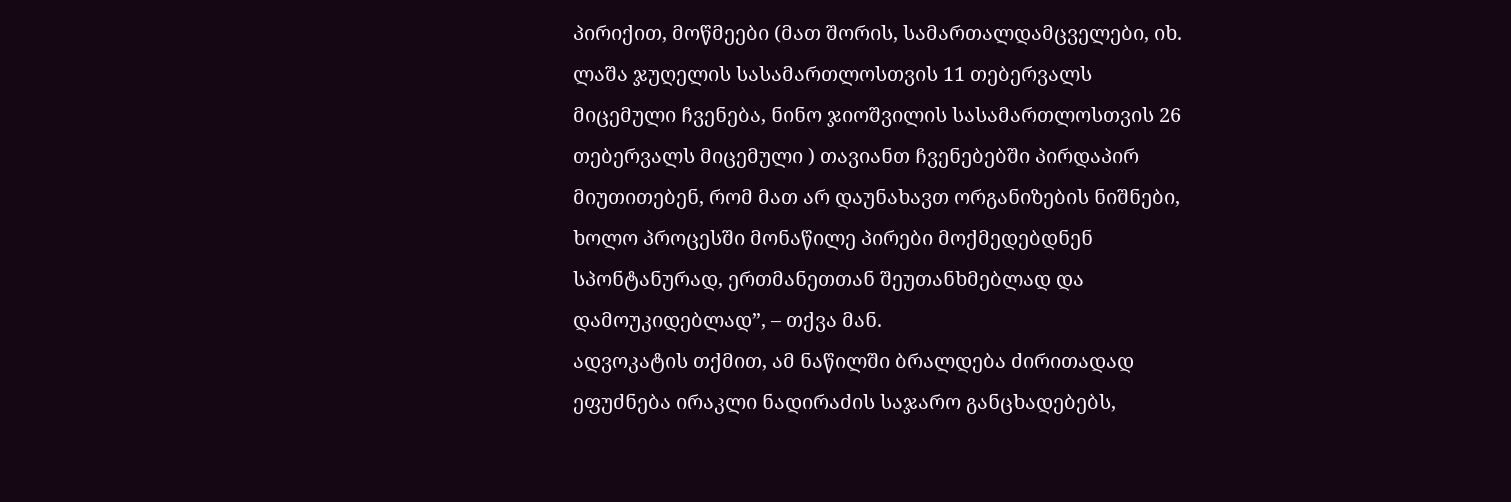პირიქით, მოწმეები (მათ შორის, სამართალდამცველები, იხ. ლაშა ჯუღელის სასამართლოსთვის 11 თებერვალს მიცემული ჩვენება, ნინო ჯიოშვილის სასამართლოსთვის 26 თებერვალს მიცემული ) თავიანთ ჩვენებებში პირდაპირ მიუთითებენ, რომ მათ არ დაუნახავთ ორგანიზების ნიშნები, ხოლო პროცესში მონაწილე პირები მოქმედებდნენ სპონტანურად, ერთმანეთთან შეუთანხმებლად და დამოუკიდებლად”, – თქვა მან.
ადვოკატის თქმით, ამ ნაწილში ბრალდება ძირითადად ეფუძნება ირაკლი ნადირაძის საჯარო განცხადებებს,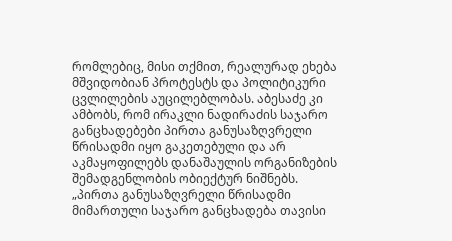რომლებიც, მისი თქმით, რეალურად ეხება მშვიდობიან პროტესტს და პოლიტიკური ცვლილების აუცილებლობას. აბესაძე კი ამბობს, რომ ირაკლი ნადირაძის საჯარო განცხადებები პირთა განუსაზღვრელი წრისადმი იყო გაკეთებული და არ აკმაყოფილებს დანაშაულის ორგანიზების შემადგენლობის ობიექტურ ნიშნებს.
„პირთა განუსაზღვრელი წრისადმი მიმართული საჯარო განცხადება თავისი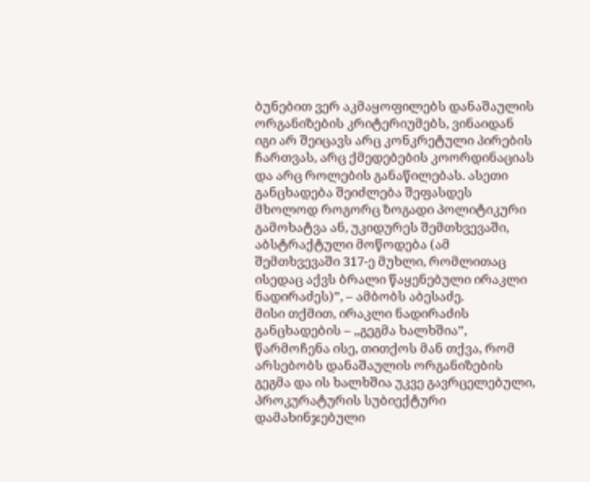ბუნებით ვერ აკმაყოფილებს დანაშაულის ორგანიზების კრიტერიუმებს, ვინაიდან იგი არ შეიცავს არც კონკრეტული პირების ჩართვას, არც ქმედებების კოორდინაციას და არც როლების განაწილებას. ასეთი განცხადება შეიძლება შეფასდეს მხოლოდ როგორც ზოგადი პოლიტიკური გამოხატვა ან, უკიდურეს შემთხვევაში, აბსტრაქტული მოწოდება (ამ შემთხვევაში 317-ე მუხლი, რომლითაც ისედაც აქვს ბრალი წაყენებული ირაკლი ნადირაძეს)”, – ამბობს აბესაძე.
მისი თქმით, ირაკლი ნადირაძის განცხადების – ,,გეგმა ხალხშია”, წარმოჩენა ისე, თითქოს მან თქვა, რომ არსებობს დანაშაულის ორგანიზების გეგმა და ის ხალხშია უკვე გავრცელებული, პროკურატურის სუბიექტური დამახინჯებული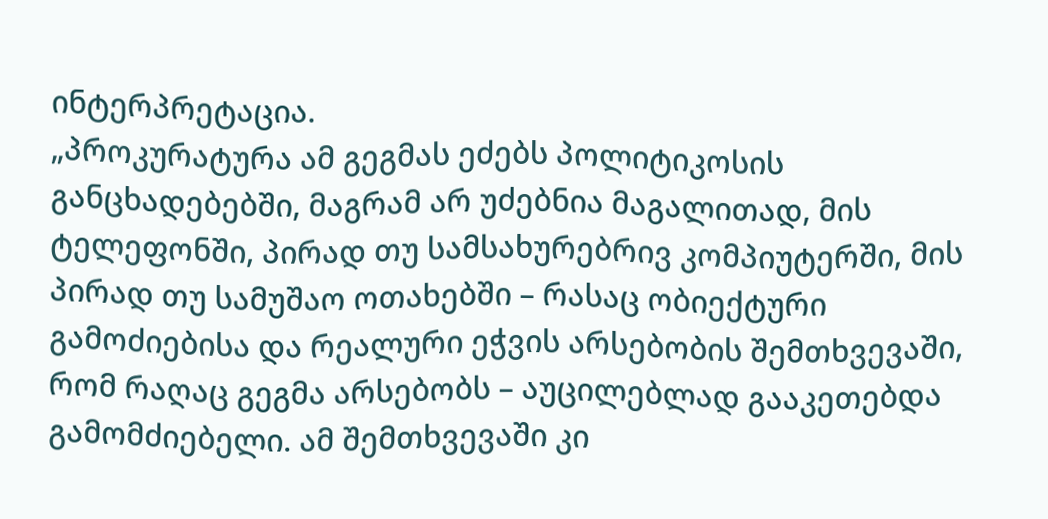ინტერპრეტაცია.
„პროკურატურა ამ გეგმას ეძებს პოლიტიკოსის განცხადებებში, მაგრამ არ უძებნია მაგალითად, მის ტელეფონში, პირად თუ სამსახურებრივ კომპიუტერში, მის პირად თუ სამუშაო ოთახებში – რასაც ობიექტური გამოძიებისა და რეალური ეჭვის არსებობის შემთხვევაში, რომ რაღაც გეგმა არსებობს – აუცილებლად გააკეთებდა გამომძიებელი. ამ შემთხვევაში კი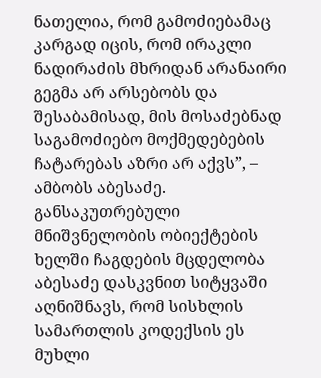ნათელია, რომ გამოძიებამაც კარგად იცის, რომ ირაკლი ნადირაძის მხრიდან არანაირი გეგმა არ არსებობს და შესაბამისად, მის მოსაძებნად საგამოძიებო მოქმედებების ჩატარებას აზრი არ აქვს”, – ამბობს აბესაძე.
განსაკუთრებული მნიშვნელობის ობიექტების ხელში ჩაგდების მცდელობა
აბესაძე დასკვნით სიტყვაში აღნიშნავს, რომ სისხლის სამართლის კოდექსის ეს მუხლი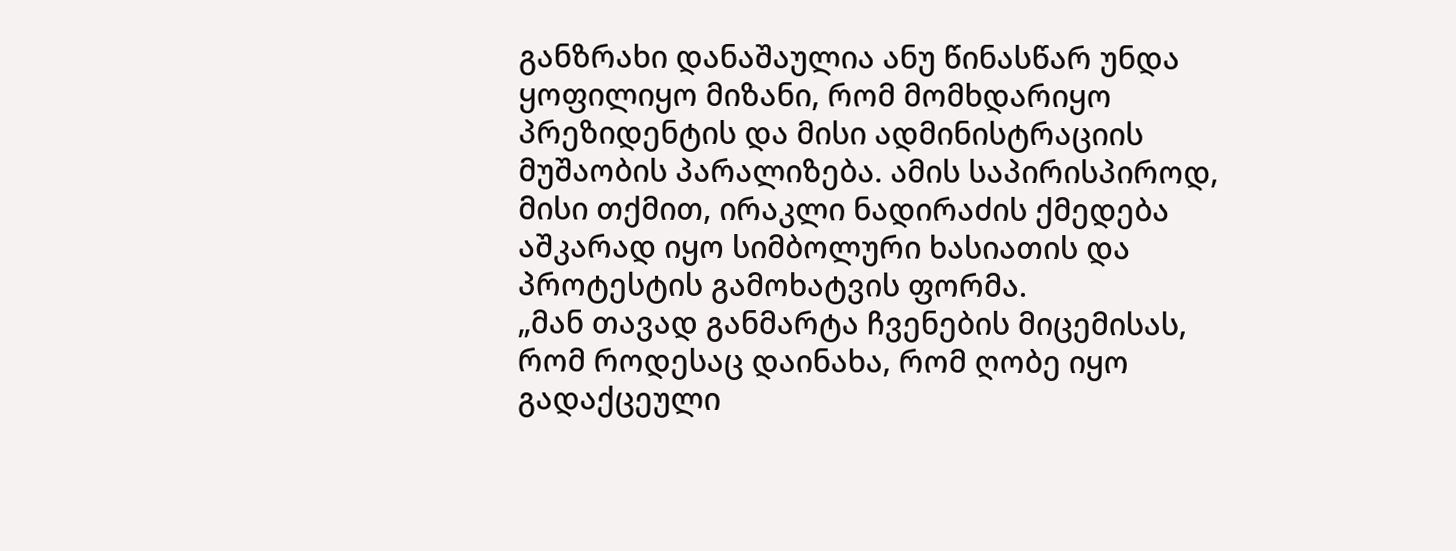განზრახი დანაშაულია ანუ წინასწარ უნდა ყოფილიყო მიზანი, რომ მომხდარიყო პრეზიდენტის და მისი ადმინისტრაციის მუშაობის პარალიზება. ამის საპირისპიროდ, მისი თქმით, ირაკლი ნადირაძის ქმედება აშკარად იყო სიმბოლური ხასიათის და პროტესტის გამოხატვის ფორმა.
„მან თავად განმარტა ჩვენების მიცემისას, რომ როდესაც დაინახა, რომ ღობე იყო გადაქცეული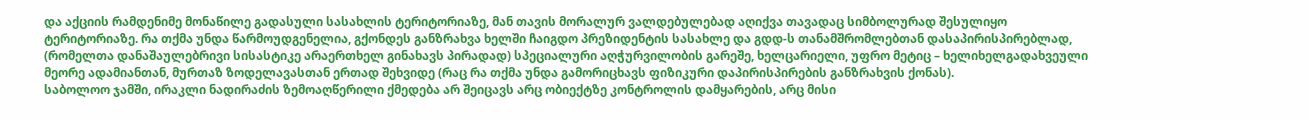და აქციის რამდენიმე მონაწილე გადასული სასახლის ტერიტორიაზე, მან თავის მორალურ ვალდებულებად აღიქვა თავადაც სიმბოლურად შესულიყო ტერიტორიაზე. რა თქმა უნდა წარმოუდგენელია, გქონდეს განზრახვა ხელში ჩაიგდო პრეზიდენტის სასახლე და გდდ-ს თანამშრომლებთან დასაპირისპირებლად, (რომელთა დანაშაულებრივი სისასტიკე არაერთხელ გინახავს პირადად) სპეციალური აღჭურვილობის გარეშე, ხელცარიელი, უფრო მეტიც – ხელიხელგადახვეული მეორე ადამიანთან, მურთაზ ზოდელავასთან ერთად შეხვიდე (რაც რა თქმა უნდა გამორიცხავს ფიზიკური დაპირისპირების განზრახვის ქონას).
საბოლოო ჯამში, ირაკლი ნადირაძის ზემოაღწერილი ქმედება არ შეიცავს არც ობიექტზე კონტროლის დამყარების, არც მისი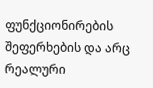ფუნქციონირების შეფერხების და არც რეალური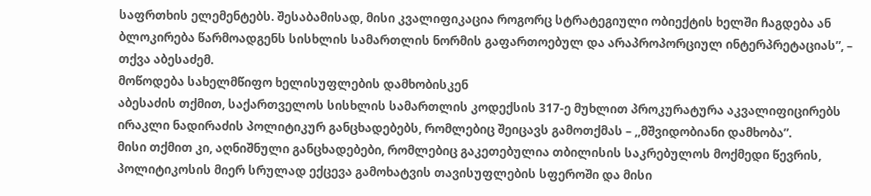საფრთხის ელემენტებს. შესაბამისად, მისი კვალიფიკაცია როგორც სტრატეგიული ობიექტის ხელში ჩაგდება ან ბლოკირება წარმოადგენს სისხლის სამართლის ნორმის გაფართოებულ და არაპროპორციულ ინტერპრეტაციას”, – თქვა აბესაძემ.
მოწოდება სახელმწიფო ხელისუფლების დამხობისკენ
აბესაძის თქმით, საქართველოს სისხლის სამართლის კოდექსის 317-ე მუხლით პროკურატურა აკვალიფიცირებს ირაკლი ნადირაძის პოლიტიკურ განცხადებებს, რომლებიც შეიცავს გამოთქმას – ,,მშვიდობიანი დამხობა”.
მისი თქმით კი, აღნიშნული განცხადებები, რომლებიც გაკეთებულია თბილისის საკრებულოს მოქმედი წევრის, პოლიტიკოსის მიერ სრულად ექცევა გამოხატვის თავისუფლების სფეროში და მისი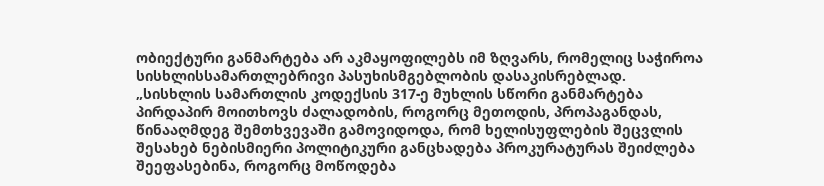ობიექტური განმარტება არ აკმაყოფილებს იმ ზღვარს, რომელიც საჭიროა სისხლისსამართლებრივი პასუხისმგებლობის დასაკისრებლად.
„სისხლის სამართლის კოდექსის 317-ე მუხლის სწორი განმარტება პირდაპირ მოითხოვს ძალადობის, როგორც მეთოდის, პროპაგანდას, წინააღმდეგ შემთხვევაში გამოვიდოდა, რომ ხელისუფლების შეცვლის შესახებ ნებისმიერი პოლიტიკური განცხადება პროკურატურას შეიძლება შეეფასებინა, როგორც მოწოდება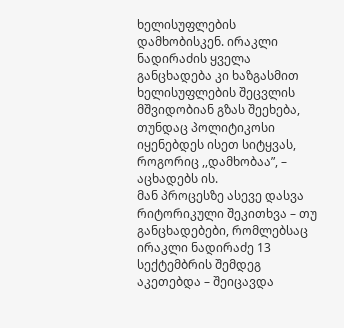ხელისუფლების დამხობისკენ. ირაკლი ნადირაძის ყველა განცხადება კი ხაზგასმით ხელისუფლების შეცვლის მშვიდობიან გზას შეეხება, თუნდაც პოლიტიკოსი იყენებდეს ისეთ სიტყვას, როგორიც ,,დამხობაა”, – აცხადებს ის.
მან პროცესზე ასევე დასვა რიტორიკული შეკითხვა – თუ განცხადებები, რომლებსაც ირაკლი ნადირაძე 13 სექტემბრის შემდეგ აკეთებდა – შეიცავდა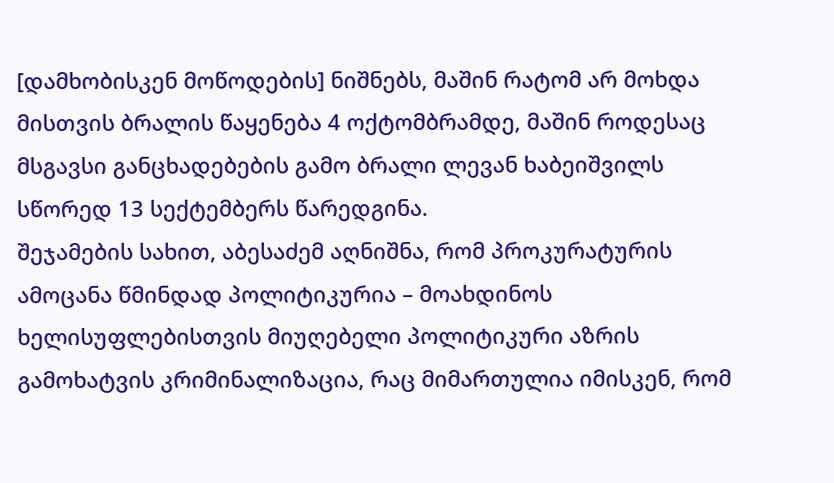[დამხობისკენ მოწოდების] ნიშნებს, მაშინ რატომ არ მოხდა მისთვის ბრალის წაყენება 4 ოქტომბრამდე, მაშინ როდესაც მსგავსი განცხადებების გამო ბრალი ლევან ხაბეიშვილს სწორედ 13 სექტემბერს წარედგინა.
შეჯამების სახით, აბესაძემ აღნიშნა, რომ პროკურატურის ამოცანა წმინდად პოლიტიკურია – მოახდინოს ხელისუფლებისთვის მიუღებელი პოლიტიკური აზრის გამოხატვის კრიმინალიზაცია, რაც მიმართულია იმისკენ, რომ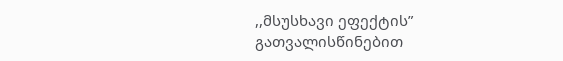,,მსუსხავი ეფექტის” გათვალისწინებით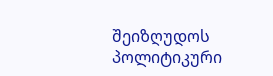შეიზღუდოს პოლიტიკური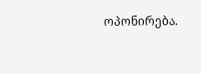ოპონირება.